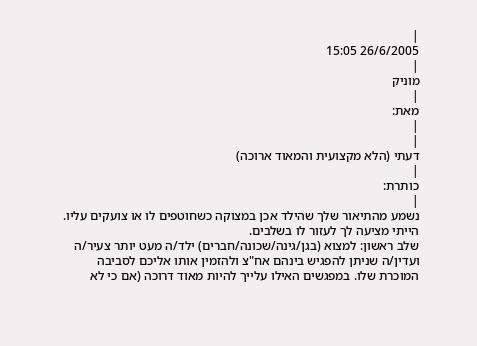|
26/6/2005 15:05
|
מוניק
|
מאת:
|
|
דעתי (הלא מקצועית והמאוד ארוכה)
|
כותרת:
|
נשמע מהתיאור שלך שהילד אכן במצוקה כשחוטפים לו או צועקים עליו. הייתי מציעה לך לעזור לו בשלבים.
שלב ראשון: למצוא (בגן/גינה/שכונה/חברים) ילד/ה מעט יותר צעיר/ה ועדין/ה שניתן להפגיש בינהם אח"צ ולהזמין אותו אליכם לסביבה המוכרת שלו. במפגשים האילו עלייך להיות מאוד דרוכה (אם כי לא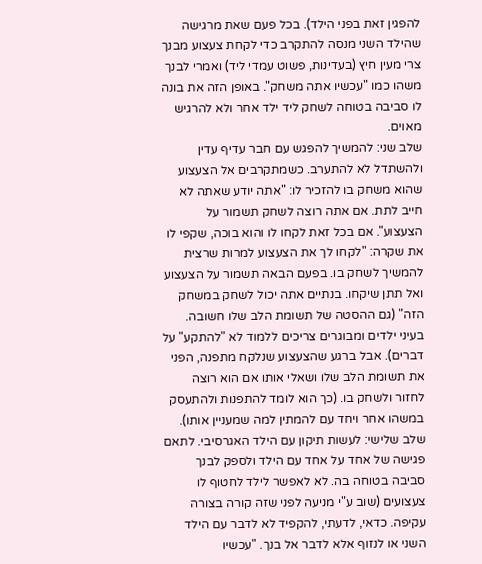להפגין זאת בפני הילד). בכל פעם שאת מרגישה שהילד השני מנסה להתקרב כדי לקחת צעצוע מבנך צרי מעין חיץ (בעדינות, פשוט עמדי ליד) ואמרי לבנך משהו כמו "עכשיו אתה משחק". באופן הזה את בונה לו סביבה בטוחה לשחק ליד ילד אחר ולא להרגיש מאוים.
שלב שני: להמשיך להפגש עם חבר עדיף עדין ולהשתדל לא להתערב. כשמתקרבים אל הצעצוע שהוא משחק בו להזכיר לו: "אתה יודע שאתה לא חייב לתת. אם אתה רוצה לשחק תשמור על הצעצוע". אם בכל זאת לקחו לו והוא בוכה, שקפי לו את שקרה: "לקחו לך את הצעצוע למרות שרצית להמשיך לשחק בו. בפעם הבאה תשמור על הצעצוע ואל תתן שיקחו. בנתיים אתה יכול לשחק במשחק הזה" (גם ההסטה של תשומת הלב שלו חשובה. בעיני ילדים ומבוגרים צריכים ללמוד לא "להתקע" על דברים). אבל ברגע שהצעצוע שנלקח מתפנה, הפני את תשומת הלב שלו ושאלי אותו אם הוא רוצה לחזור ולשחק בו. (כך הוא לומד להתפנות ולהתעסק במשהו אחר ויחד עם להמתין למה שמעניין אותו).
שלב שלישי: לעשות תיקון עם הילד האגרסיבי. לתאם פגישה של אחד על אחד עם הילד ולספק לבנך סביבה בטוחה בה. לא לאפשר לילד לחטוף לו צעצועים (שוב ע"י מניעה לפני שזה קורה בצורה עקיפה. כדאי, לדעתי, להקפיד לא לדבר עם הילד השני או לנזוף אלא לדבר אל בנך. "עכשיו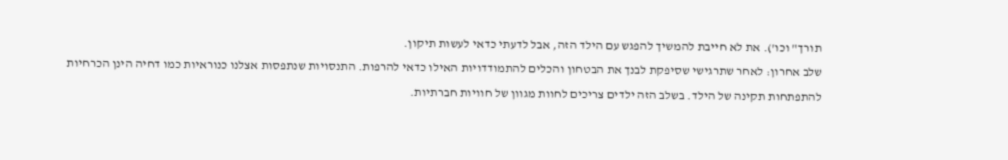תורך" וכו'). את לא חייבת להמשיך להפגש עם הילד הזה, אבל לדעתי כדאי לעשות תיקון.
שלב אחרון: לאחר שתרגישי שסיפקת לבנך את הבטחון והכלים להתמודדויות האילו כדאי להרפות. התנסויות שנתפסות אצלנו כנוראיות כמו דחיה הינן הכרחיות להתפתחות תקינה של הילד. בשלב הזה ילדים צריכים לחוות מגוון של חוויות חברתיות.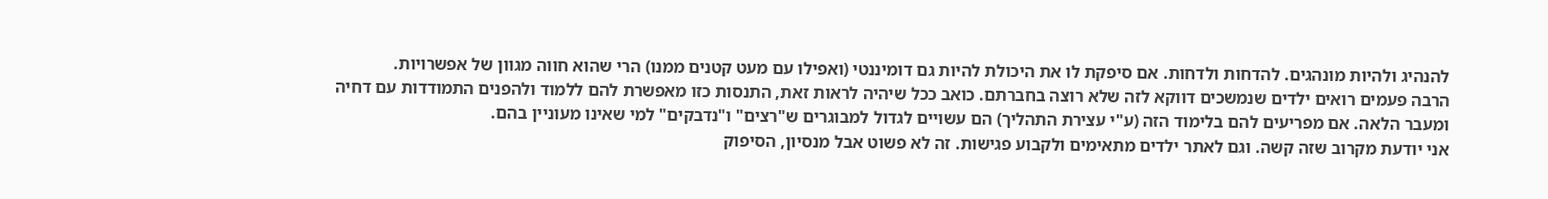להנהיג ולהיות מונהגים. להדחות ולדחות. אם סיפקת לו את היכולת להיות גם דומיננטי (ואפילו עם מעט קטנים ממנו) הרי שהוא חווה מגוון של אפשרויות.
הרבה פעמים רואים ילדים שנמשכים דווקא לזה שלא רוצה בחברתם. כואב ככל שיהיה לראות זאת, התנסות כזו מאפשרת להם ללמוד ולהפנים התמודדות עם דחיה ומעבר הלאה. אם מפריעים להם בלימוד הזה (ע"י עצירת התהליך) הם עשויים לגדול למבוגרים ש"רצים" ו"נדבקים" למי שאינו מעוניין בהם.
אני יודעת מקרוב שזה קשה. וגם לאתר ילדים מתאימים ולקבוע פגישות. זה לא פשוט אבל מנסיון, הסיפוק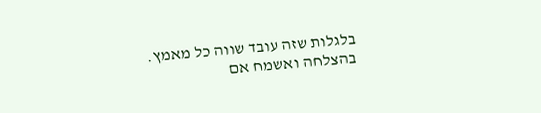בלגלות שזה עובד שווה כל מאמץ.
בהצלחה ואשמח אם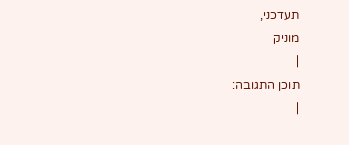תעדכני,
מוניק
|
תוכן התגובה:
|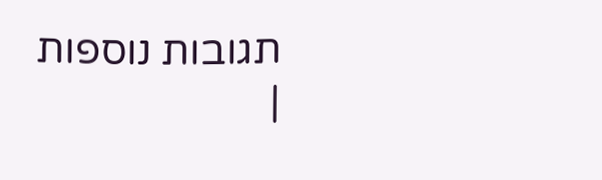תגובות נוספות
|